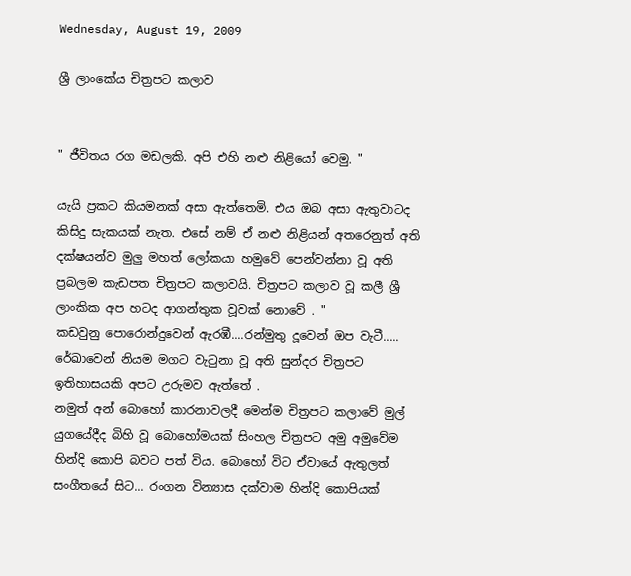Wednesday, August 19, 2009

ශ්‍රී ලාංකේය චිත්‍රපට කලාව


" ජීවිතය රග මඩලකි. අපි එහි නළු නිළියෝ වෙමු. "

යැයි ප්‍රකට කියමනක් අසා ඇත්තෙමි. එය ඔබ අසා ඇතුවාටද කිසිදු සැකයක් නැත. එසේ නම් ඒ නළු නිළියන් අතරෙනුත් අති දක්ෂයන්ව මුලු මහත් ලෝකයා හමුවේ පෙන්වන්නා වූ අති ප්‍රබලම කැඩපත චිත්‍රපට කලාවයි. චිත්‍රපට කලාව වූ කලී ශ්‍රී ලාංකික අප හටද ආගන්තුක වූවක් නොවේ . " කඩවුනු ‍පොරොන්දුවෙන් ඇරඹී....රන්මුතු දූවෙන් ඔප වැටී..... රේඛාවෙන් නියම මගට වැටුනා වූ අති සුන්දර චිත්‍රපට ඉතිහාසයකි අපට උරුමව ඇත්තේ .
නමුත් අන් බොහෝ කාරනාවලදී මෙන්ම චිත්‍රපට කලාවේ මුල් යුගයේදීද බිහි වූ බොහෝමයක් සිංහල චිත්‍රපට අමු අමුවේම හින්දි කොපි බවට පත් විය. බොහෝ විට ඒවායේ ඇතුලත් සංගීතයේ සිට... රංගන වින්‍යාස දක්වාම හින්දි කොපියක්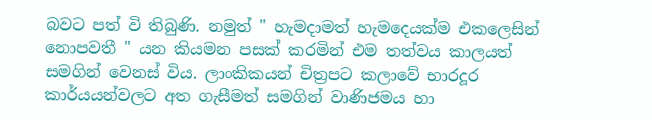බවට පත් වි තිබුණි. නමුත් " හැමදාමත් හැමදෙයක්ම එකලෙසින් නොපවතී " යන කියමන පසක් කරමින් එම තත්වය කාලයත් සමගින් වෙනස් විය. ලාංකිකයන් චිත්‍රපට කලාවේ භාරදූර කාර්යයන්වලට අත ගැසීමත් සමගින් වාණිජමය හා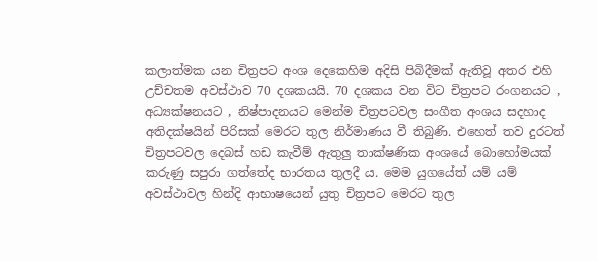කලාත්මක යන චිත්‍රපට අංශ දෙකෙහිම අදිසි පිබිදීමක් ඇතිවූ අතර එහි උච්චතම අවස්ථාව 70 දශකයයි. 70 දශකය වන විට චිත්‍රපට රංගනයට , අධ්‍යක්ෂනයට , නිෂ්පාදනයට මෙන්ම චිත්‍රපටවල සංගීත අංශය සදහාද අතිදක්ෂයින් පිරිසක් මෙරට තුල නිර්මාණය වී තිබුණි. එහෙත් තව දුරටත් චිත්‍රපටවල දෙබස් හඩ කැවීම් ඇතුලු තාක්ෂණික අංශයේ බොහෝමයක් කරුණු සපුරා ගත්තේද භාරතය තුලදී ය. මෙම යුගයේත් යම් යම් අවස්ථාවල හින්දි ආභාෂයෙන් යුතු චිත්‍රපට මෙරට තුල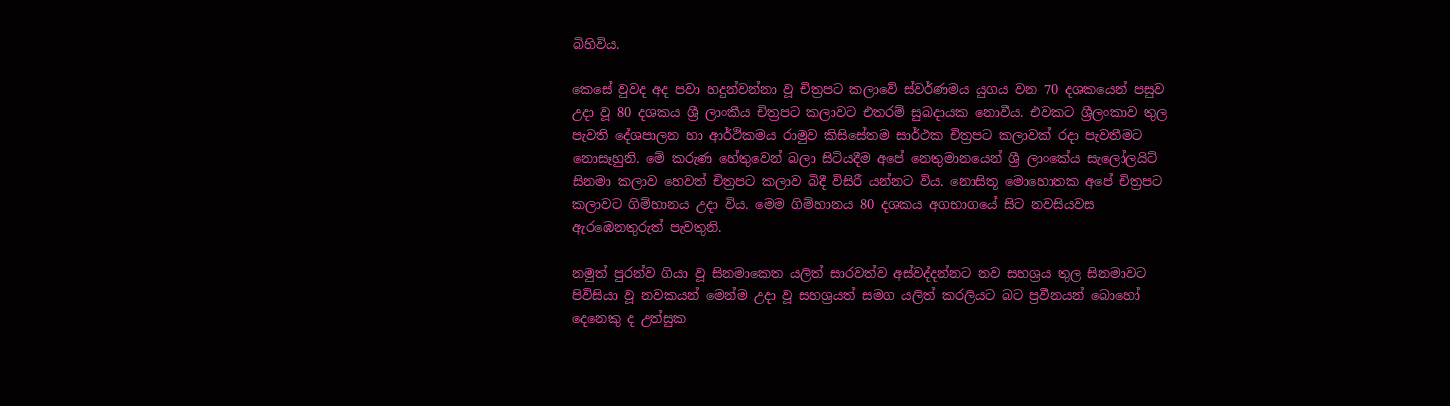බිහිවිය.

කෙසේ වුවද අද පවා හදුන්වන්නා වූ චිත්‍රපට කලාවේ ස්වර්ණමය යුගය වන 70 දශකයෙන් පසුව උදා වූ 80 දශකය ශ්‍රී ලාංකීය චිත්‍රපට කලාවට එතරම් සුබදායක නොවීය. එවකට ශ්‍රීලංකාව තුල පැවති දේශපාලන හා ආර්ථිකමය රාමුව කිසිසේතම සාර්ථක චිත්‍රපට කලාවක් රදා පැවතීමට නොසෑහුනි. මේ කරුණ හේතුවෙන් බලා සිටියදීම අපේ නෙතුමානයෙන් ශ්‍රී ලාංකේය සැලෝලයිට් සිනමා කලාව හෙවත් චිත්‍රපට කලාව බිදී විසිරී යන්නට විය. නොසිතූ මොහොතක අපේ චිත්‍රපට කලාවට ගිම්හානය උදා විය. මෙම ගිම්හානය 80 දශකය අගභාගයේ සිට නවසියවස ඇරඹෙනතුරුත් පැවතුනි.

නමුත් පුරන්ව ගියා වූ සිනමාකෙත යලිත් සාරවත්ව අස්වද්දන්නට නව සහශ්‍රය තුල සිනමාවට පිවිසියා වූ නවකයන් මෙන්ම උදා වූ සහශ්‍රයත් සමග යලිත් කරලියට බට ප්‍රවීනයන් බොහෝ දෙනෙකු ද උත්සුක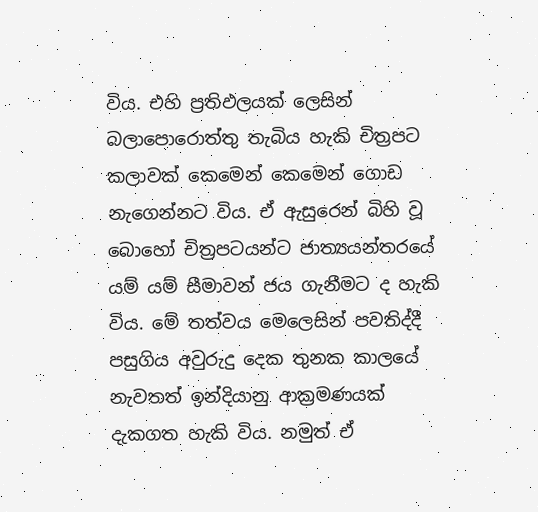විය. එහි ප්‍රතිඵලයක් ලෙසින් බලාපොරොත්තු තැබිය හැකි චිත්‍රපට කලාවක් කෙමෙන් කෙමෙන් ගොඩ නැගෙන්නට විය. ඒ ඇසුරෙන් බිහි වූ බොහෝ චිත්‍රපටයන්ට ජාත්‍යයන්තරයේ යම් යම් සීමාවන් ජය ගැනීමට ද හැකි විය. මේ තත්වය මෙලෙසින් පවතිද්දී පසුගිය අවුරුදු දෙක තුනක කාලයේ නැවතත් ඉන්දියානු ආක්‍රමණයක් දැකගත හැකි විය. නමුත් ඒ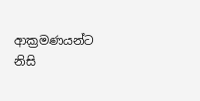ආක්‍රමණයන්ට නිසි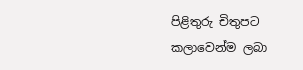පිළිතුරු චිතුපට කලාවෙන්ම ලබා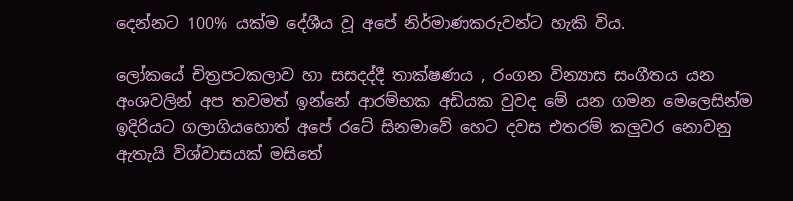දෙන්නට 100% යක්ම දේශීය වූ අපේ නිර්මාණකරුවන්ට හැකි විය.

ලෝකයේ චිත්‍රපටකලාව හා සසදද්දී තාක්ෂණය , රංගන වින්‍යාස සංගීතය යන අංශවලින් අප තවමත් ඉන්නේ ආරම්භක අඩියක වුවද මේ යන ගමන මෙලෙසින්ම ඉදිරියට ගලාගියහොත් අපේ රටේ සිනමාවේ හෙට දවස එතරම් කලුවර නොවනු ඇතැයි විශ්වාසයක් මසිතේ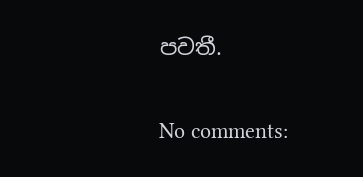පවතී.

No comments: